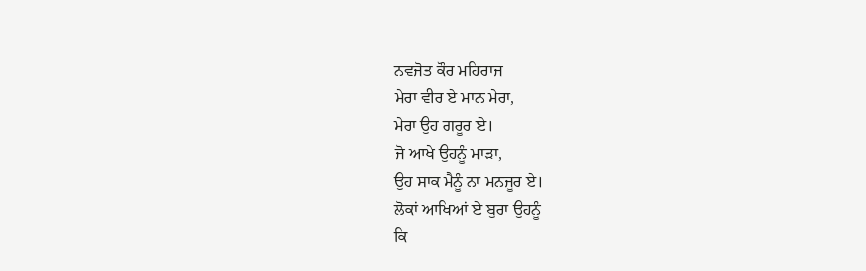ਨਵਜੋਤ ਕੌਰ ਮਹਿਰਾਜ
ਮੇਰਾ ਵੀਰ ਏ ਮਾਨ ਮੇਰਾ,
ਮੇਰਾ ਉਹ ਗਰੂਰ ਏ।
ਜੋ ਆਖੇ ਉਹਨੂੰ ਮਾੜਾ,
ਉਹ ਸਾਕ ਮੈਨੂੰ ਨਾ ਮਨਜੂਰ ਏ।
ਲੋਕਾਂ ਆਖਿਆਂ ਏ ਬੁਰਾ ਉਹਨੂੰ
ਕਿ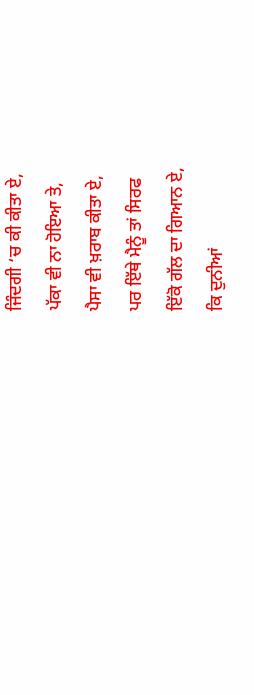ਜਿੰਦਗੀ ‘ਚ ਕੀ ਕੀਤਾ ਏ,
ਪੱਕਾ ਵੀ ਨਾ ਹੋਇਆ ਤੇ,
ਪੈਸਾ ਵੀ ਖ਼ਰਾਬ ਕੀਤਾ ਏ,
ਪਰ ਇੱਥੇ ਮੈਨੂੰ ਤਾਂ ਸਿਰਫ
ਇੱਕੋ ਗੱਲ ਦਾ ਗਿਆਨ ਏ,
ਕਿ ਦੁਨੀਆਂ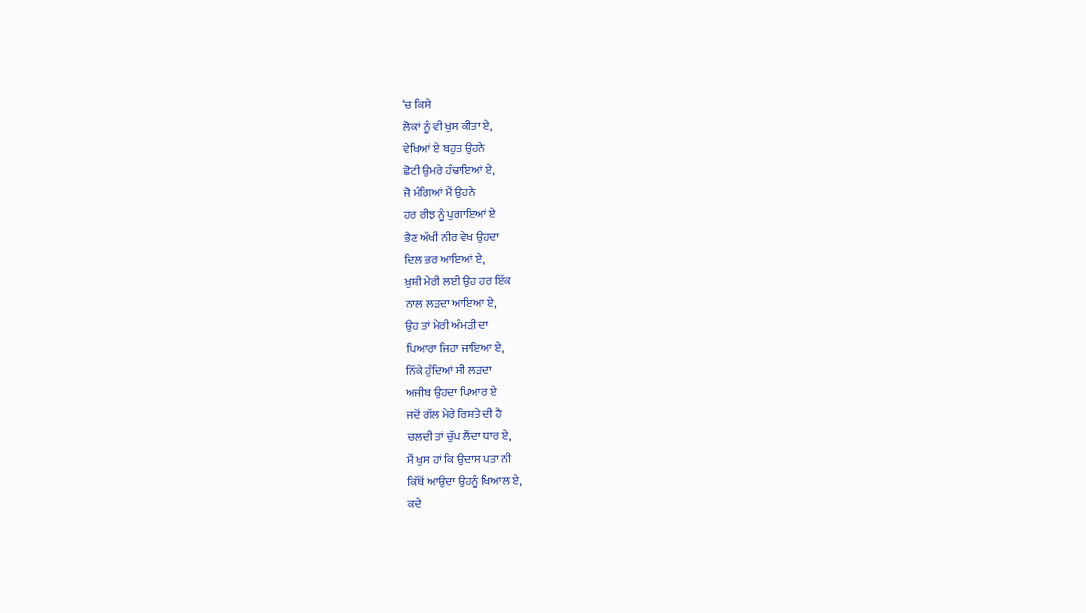‘ਚ ਕਿਸੇ
ਲੋਕਾਂ ਨੂੰ ਵੀ ਖੁਸ ਕੀਤਾ ਏ,
ਵੇਖਿਆਂ ਏ ਬਹੁਤ ਉਹਨੇ
ਛੋਟੀ ਉਮਰੇ ਹੰਢਾਇਆਂ ਏ,
ਜੋ ਮੰਗਿਆਂ ਮੈਂ ਉਹਨੇ
ਹਰ ਰੀਝ ਨੂੰ ਪੁਗਾਇਆਂ ਏ
ਭੈਣ ਅੱਖੀਂ ਨੀਰ ਵੇਖ ਉਹਦਾ
ਦਿਲ ਭਰ ਆਇਆਂ ਏ,
ਖ਼ੁਸ਼ੀ ਮੇਰੀ ਲਈ ਉਹ ਹਰ ਇੱਕ
ਨਾਲ ਲੜਦਾ ਆਇਆ ਏ,
ਉਹ ਤਾਂ ਮੇਰੀ ਅੰਮੜੀ ਦਾ
ਪਿਆਰਾ ਜਿਹਾ ਜਾਇਆ ਏ,
ਨਿੱਕੇ ਹੁੰਦਿਆਂ ਸੀ ਲੜਦਾ
ਅਜੀਬ ਉਹਦਾ ਪਿਆਰ ਏ
ਜਦੋਂ ਗੱਲ ਮੇਰੇ ਰਿਸ਼ਤੇ ਦੀ ਹੈ
ਚਲਦੀ ਤਾਂ ਚੁੱਪ ਲੈਂਦਾ ਧਾਰ ਏ,
ਮੈਂ ਖੁਸ ਹਾਂ ਕਿ ਉਦਾਸ ਪਤਾ ਨੀ
ਕਿੱਥੋਂ ਆਉਦਾ ਉਹਨੂੰ ਖਿਆਲ ਏ,
ਕਦੇ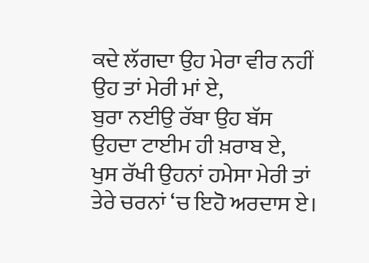ਕਦੇ ਲੱਗਦਾ ਉਹ ਮੇਰਾ ਵੀਰ ਨਹੀਂ
ਉਹ ਤਾਂ ਮੇਰੀ ਮਾਂ ਏ,
ਬੁਰਾ ਨਈਉ ਰੱਬਾ ਉਹ ਬੱਸ
ਉਹਦਾ ਟਾਈਮ ਹੀ ਖ਼ਰਾਬ ਏ,
ਖੁਸ ਰੱਖੀ ਉਹਨਾਂ ਹਮੇਸਾ ਮੇਰੀ ਤਾਂ
ਤੇਰੇ ਚਰਨਾਂ ‘ਚ ਇਹੋ ਅਰਦਾਸ ਏ।